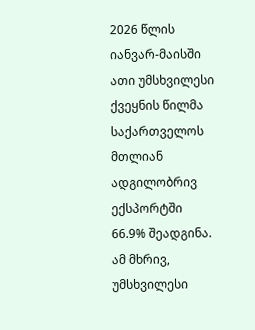2026 წლის იანვარ-მაისში ათი უმსხვილესი ქვეყნის წილმა საქართველოს მთლიან ადგილობრივ ექსპორტში 66.9% შეადგინა. ამ მხრივ, უმსხვილესი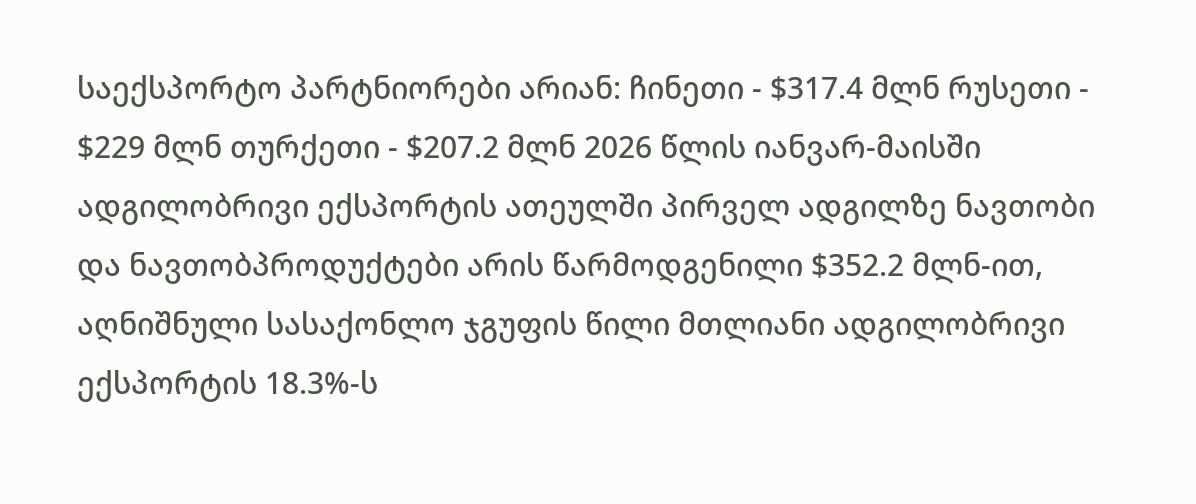საექსპორტო პარტნიორები არიან: ჩინეთი - $317.4 მლნ რუსეთი - $229 მლნ თურქეთი - $207.2 მლნ 2026 წლის იანვარ-მაისში ადგილობრივი ექსპორტის ათეულში პირველ ადგილზე ნავთობი და ნავთობპროდუქტები არის წარმოდგენილი $352.2 მლნ-ით, აღნიშნული სასაქონლო ჯგუფის წილი მთლიანი ადგილობრივი ექსპორტის 18.3%-ს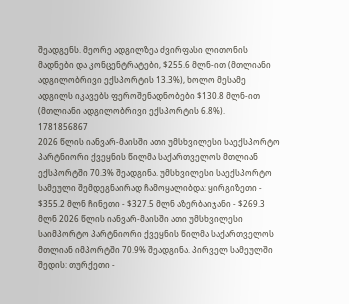შეადგენს. მეორე ადგილზეა ძვირფასი ლითონის მადნები და კონცენტრატები, $255.6 მლნ-ით (მთლიანი ადგილობრივი ექსპორტის 13.3%), ხოლო მესამე ადგილს იკავებს ფეროშენადნობები $130.8 მლნ-ით (მთლიანი ადგილობრივი ექსპორტის 6.8%).
1781856867
2026 წლის იანვარ-მაისში ათი უმსხვილესი საექსპორტო პარტნიორი ქვეყნის წილმა საქართველოს მთლიან ექსპორტში 70.3% შეადგინა. უმსხვილესი საექსპორტო სამეული შემდეგნაირად ჩამოყალიბდა: ყირგიზეთი - $355.2 მლნ ჩინეთი - $327.5 მლნ აზერბაიჯანი - $269.3 მლნ 2026 წლის იანვარ-მაისში ათი უმსხვილესი საიმპორტო პარტნიორი ქვეყნის წილმა საქართველოს მთლიან იმპორტში 70.9% შეადგინა. პირველ სამეულში შედის: თურქეთი -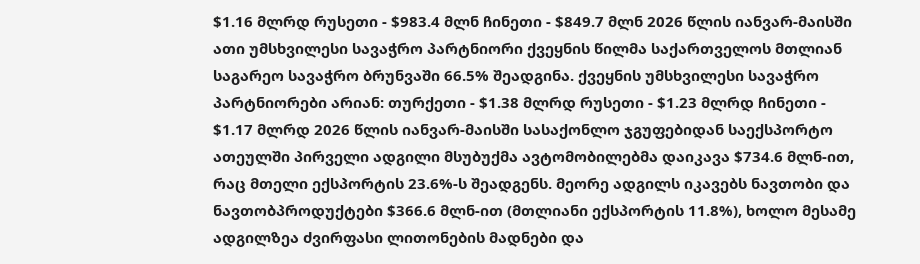$1.16 მლრდ რუსეთი - $983.4 მლნ ჩინეთი - $849.7 მლნ 2026 წლის იანვარ-მაისში ათი უმსხვილესი სავაჭრო პარტნიორი ქვეყნის წილმა საქართველოს მთლიან საგარეო სავაჭრო ბრუნვაში 66.5% შეადგინა. ქვეყნის უმსხვილესი სავაჭრო პარტნიორები არიან: თურქეთი - $1.38 მლრდ რუსეთი - $1.23 მლრდ ჩინეთი - $1.17 მლრდ 2026 წლის იანვარ-მაისში სასაქონლო ჯგუფებიდან საექსპორტო ათეულში პირველი ადგილი მსუბუქმა ავტომობილებმა დაიკავა $734.6 მლნ-ით, რაც მთელი ექსპორტის 23.6%-ს შეადგენს. მეორე ადგილს იკავებს ნავთობი და ნავთობპროდუქტები $366.6 მლნ-ით (მთლიანი ექსპორტის 11.8%), ხოლო მესამე ადგილზეა ძვირფასი ლითონების მადნები და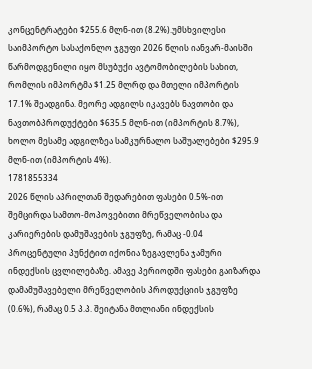კონცენტრატები $255.6 მლნ-ით (8.2%).უმსხვილესი საიმპორტო სასაქონლო ჯგუფი 2026 წლის იანვარ-მაისში წარმოდგენილი იყო მსუბუქი ავტომობილების სახით, რომლის იმპორტმა $1.25 მლრდ და მთელი იმპორტის 17.1% შეადგინა. მეორე ადგილს იკავებს ნავთობი და ნავთობპროდუქტები $635.5 მლნ-ით (იმპორტის 8.7%), ხოლო მესამე ადგილზეა სამკურნალო საშუალებები $295.9 მლნ-ით (იმპორტის 4%).
1781855334
2026 წლის აპრილთან შედარებით ფასები 0.5%-ით შემცირდა სამთო-მოპოვებითი მრეწველობისა და კარიერების დამუშავების ჯგუფზე, რამაც -0.04 პროცენტული პუნქტით იქონია ზეგავლენა ჯამური ინდექსის ცვლილებაზე. ამავე პერიოდში ფასები გაიზარდა დამამუშავებელი მრეწველობის პროდუქციის ჯგუფზე (0.6%), რამაც 0.5 პ.პ. შეიტანა მთლიანი ინდექსის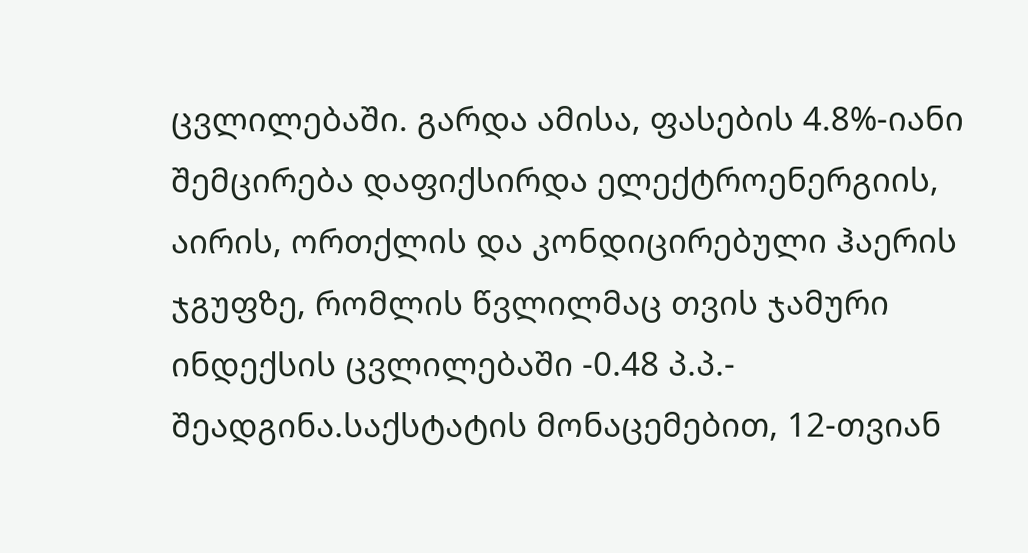ცვლილებაში. გარდა ამისა, ფასების 4.8%-იანი შემცირება დაფიქსირდა ელექტროენერგიის, აირის, ორთქლის და კონდიცირებული ჰაერის ჯგუფზე, რომლის წვლილმაც თვის ჯამური ინდექსის ცვლილებაში -0.48 პ.პ.- შეადგინა.საქსტატის მონაცემებით, 12-თვიან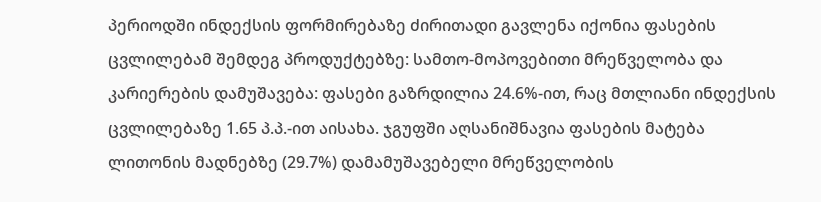პერიოდში ინდექსის ფორმირებაზე ძირითადი გავლენა იქონია ფასების ცვლილებამ შემდეგ პროდუქტებზე: სამთო-მოპოვებითი მრეწველობა და კარიერების დამუშავება: ფასები გაზრდილია 24.6%-ით, რაც მთლიანი ინდექსის ცვლილებაზე 1.65 პ.პ.-ით აისახა. ჯგუფში აღსანიშნავია ფასების მატება ლითონის მადნებზე (29.7%) დამამუშავებელი მრეწველობის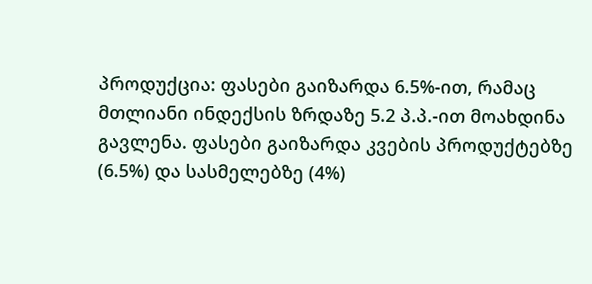პროდუქცია: ფასები გაიზარდა 6.5%-ით, რამაც მთლიანი ინდექსის ზრდაზე 5.2 პ.პ.-ით მოახდინა გავლენა. ფასები გაიზარდა კვების პროდუქტებზე (6.5%) და სასმელებზე (4%)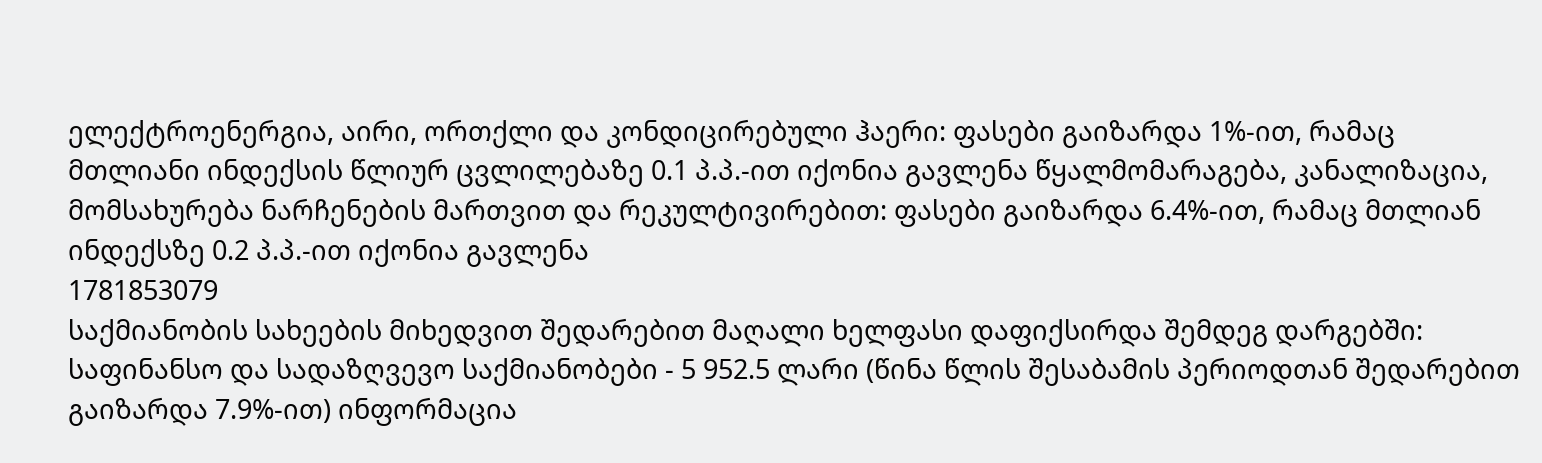ელექტროენერგია, აირი, ორთქლი და კონდიცირებული ჰაერი: ფასები გაიზარდა 1%-ით, რამაც მთლიანი ინდექსის წლიურ ცვლილებაზე 0.1 პ.პ.-ით იქონია გავლენა წყალმომარაგება, კანალიზაცია, მომსახურება ნარჩენების მართვით და რეკულტივირებით: ფასები გაიზარდა 6.4%-ით, რამაც მთლიან ინდექსზე 0.2 პ.პ.-ით იქონია გავლენა
1781853079
საქმიანობის სახეების მიხედვით შედარებით მაღალი ხელფასი დაფიქსირდა შემდეგ დარგებში: საფინანსო და სადაზღვევო საქმიანობები - 5 952.5 ლარი (წინა წლის შესაბამის პერიოდთან შედარებით გაიზარდა 7.9%-ით) ინფორმაცია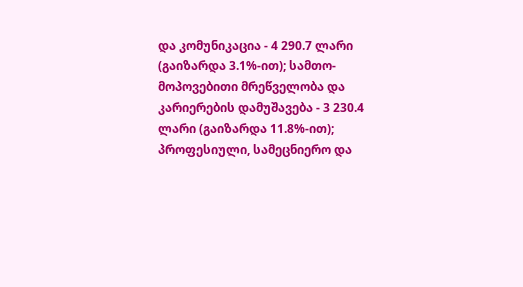და კომუნიკაცია - 4 290.7 ლარი (გაიზარდა 3.1%-ით); სამთო-მოპოვებითი მრეწველობა და კარიერების დამუშავება - 3 230.4 ლარი (გაიზარდა 11.8%-ით); პროფესიული, სამეცნიერო და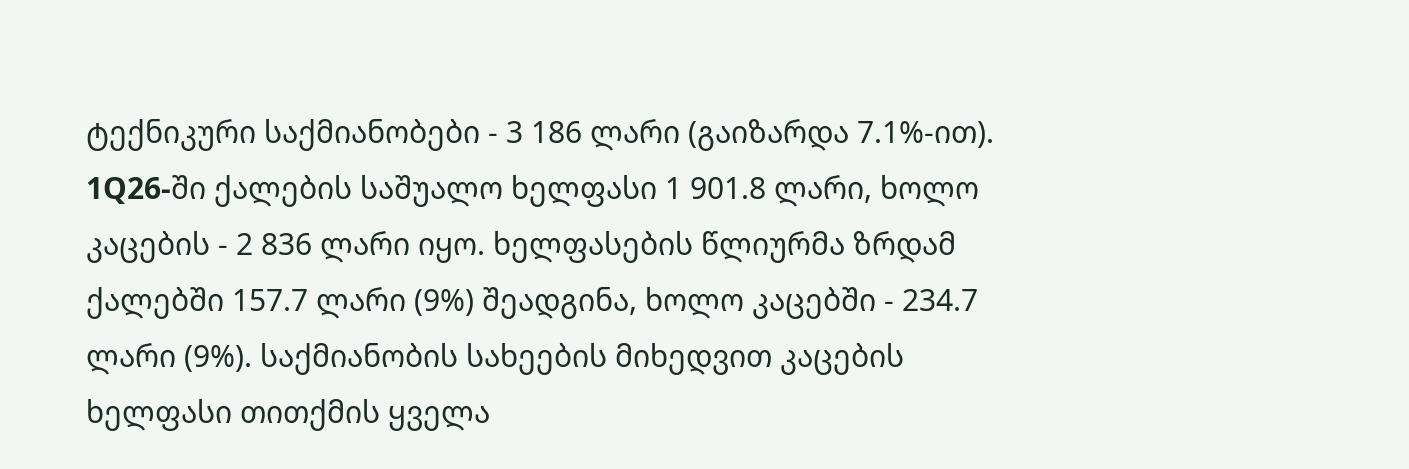ტექნიკური საქმიანობები - 3 186 ლარი (გაიზარდა 7.1%-ით). 1Q26-ში ქალების საშუალო ხელფასი 1 901.8 ლარი, ხოლო კაცების - 2 836 ლარი იყო. ხელფასების წლიურმა ზრდამ ქალებში 157.7 ლარი (9%) შეადგინა, ხოლო კაცებში - 234.7 ლარი (9%). საქმიანობის სახეების მიხედვით კაცების ხელფასი თითქმის ყველა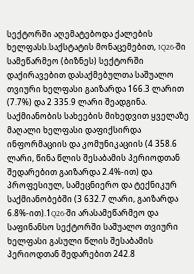სექტორში აღემატებოდა ქალების ხელფასს.საქსტატის მონაცემებით, 1Q26-ში სამეწარმეო (ბიზნეს) სექტორში დაქირავებით დასაქმებულთა საშუალო თვიური ხელფასი გაიზარდა 166.3 ლარით (7.7%) და 2 335.9 ლარი შეადგინა. საქმიანობის სახეების მიხედვით ყველაზე მაღალი ხელფასი დაფიქსირდა ინფორმაციის და კომუნიკაციის (4 358.6 ლარი, წინა წლის შესაბამის პერიოდთან შედარებით გაიზარდა 2.4%-ით) და პროფესიულ, სამეცნიერო და ტექნიკურ საქმიანობებში (3 632.7 ლარი, გაიზარდა 6.8%-ით).1Q26-ში არასამეწარმეო და საფინანსო სექტორში საშუალო თვიური ხელფასი გასული წლის შესაბამის პერიოდთან შედარებით 242.8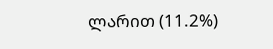ლარით (11.2%)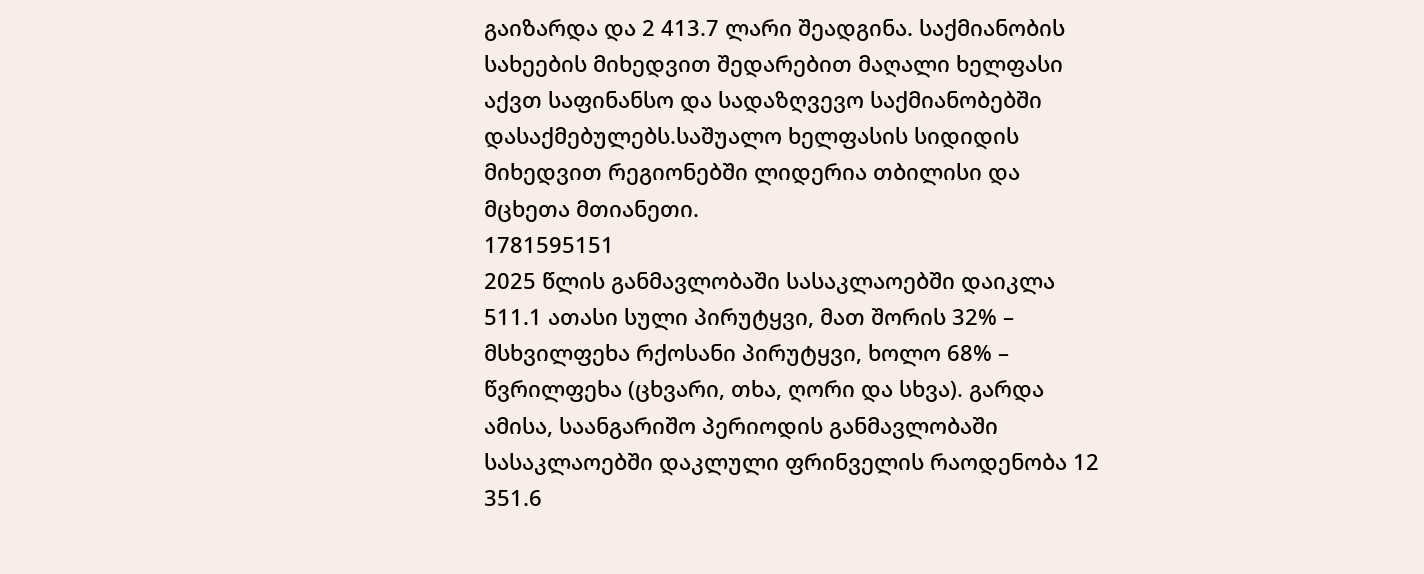გაიზარდა და 2 413.7 ლარი შეადგინა. საქმიანობის სახეების მიხედვით შედარებით მაღალი ხელფასი აქვთ საფინანსო და სადაზღვევო საქმიანობებში დასაქმებულებს.საშუალო ხელფასის სიდიდის მიხედვით რეგიონებში ლიდერია თბილისი და მცხეთა მთიანეთი.
1781595151
2025 წლის განმავლობაში სასაკლაოებში დაიკლა 511.1 ათასი სული პირუტყვი, მათ შორის 32% – მსხვილფეხა რქოსანი პირუტყვი, ხოლო 68% – წვრილფეხა (ცხვარი, თხა, ღორი და სხვა). გარდა ამისა, საანგარიშო პერიოდის განმავლობაში სასაკლაოებში დაკლული ფრინველის რაოდენობა 12 351.6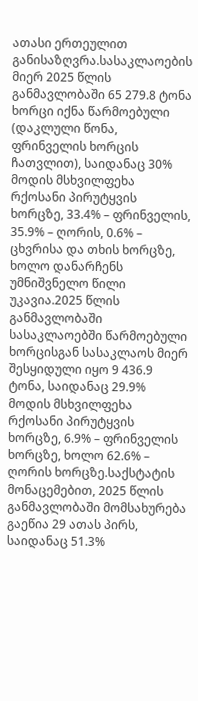ათასი ერთეულით განისაზღვრა.სასაკლაოების მიერ 2025 წლის განმავლობაში 65 279.8 ტონა ხორცი იქნა წარმოებული (დაკლული წონა, ფრინველის ხორცის ჩათვლით), საიდანაც 30% მოდის მსხვილფეხა რქოსანი პირუტყვის ხორცზე, 33.4% – ფრინველის, 35.9% – ღორის, 0.6% – ცხვრისა და თხის ხორცზე, ხოლო დანარჩენს უმნიშვნელო წილი უკავია.2025 წლის განმავლობაში სასაკლაოებში წარმოებული ხორცისგან სასაკლაოს მიერ შესყიდული იყო 9 436.9 ტონა, საიდანაც 29.9% მოდის მსხვილფეხა რქოსანი პირუტყვის ხორცზე, 6.9% – ფრინველის ხორცზე, ხოლო 62.6% – ღორის ხორცზე.საქსტატის მონაცემებით, 2025 წლის განმავლობაში მომსახურება გაეწია 29 ათას პირს, საიდანაც 51.3%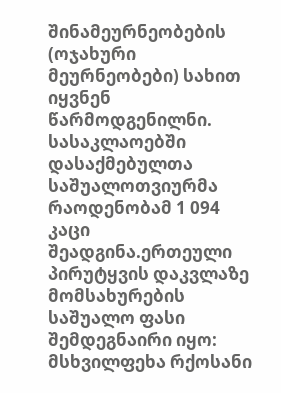შინამეურნეობების (ოჯახური მეურნეობები) სახით იყვნენ წარმოდგენილნი. სასაკლაოებში დასაქმებულთა საშუალოთვიურმა რაოდენობამ 1 094 კაცი შეადგინა.ერთეული პირუტყვის დაკვლაზე მომსახურების საშუალო ფასი შემდეგნაირი იყო: მსხვილფეხა რქოსანი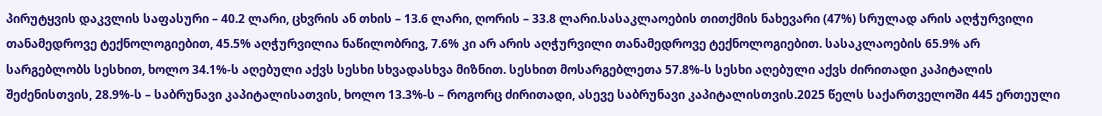პირუტყვის დაკვლის საფასური – 40.2 ლარი, ცხვრის ან თხის – 13.6 ლარი, ღორის – 33.8 ლარი.სასაკლაოების თითქმის ნახევარი (47%) სრულად არის აღჭურვილი თანამედროვე ტექნოლოგიებით, 45.5% აღჭურვილია ნაწილობრივ, 7.6% კი არ არის აღჭურვილი თანამედროვე ტექნოლოგიებით. სასაკლაოების 65.9% არ სარგებლობს სესხით, ხოლო 34.1%-ს აღებული აქვს სესხი სხვადასხვა მიზნით. სესხით მოსარგებლეთა 57.8%-ს სესხი აღებული აქვს ძირითადი კაპიტალის შეძენისთვის, 28.9%-ს – საბრუნავი კაპიტალისათვის, ხოლო 13.3%-ს – როგორც ძირითადი, ასევე საბრუნავი კაპიტალისთვის.2025 წელს საქართველოში 445 ერთეული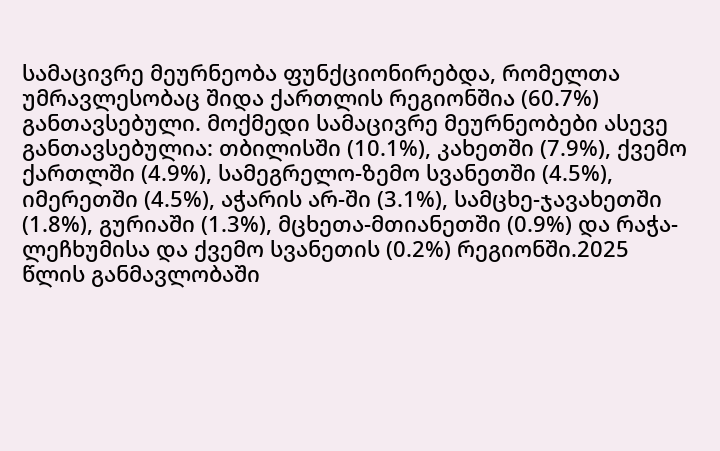სამაცივრე მეურნეობა ფუნქციონირებდა, რომელთა უმრავლესობაც შიდა ქართლის რეგიონშია (60.7%) განთავსებული. მოქმედი სამაცივრე მეურნეობები ასევე განთავსებულია: თბილისში (10.1%), კახეთში (7.9%), ქვემო ქართლში (4.9%), სამეგრელო-ზემო სვანეთში (4.5%), იმერეთში (4.5%), აჭარის არ-ში (3.1%), სამცხე-ჯავახეთში (1.8%), გურიაში (1.3%), მცხეთა-მთიანეთში (0.9%) და რაჭა-ლეჩხუმისა და ქვემო სვანეთის (0.2%) რეგიონში.2025 წლის განმავლობაში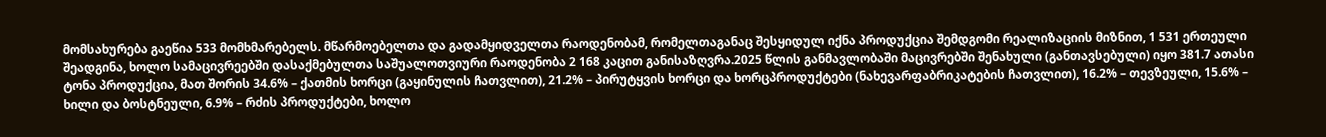მომსახურება გაეწია 533 მომხმარებელს. მწარმოებელთა და გადამყიდველთა რაოდენობამ, რომელთაგანაც შესყიდულ იქნა პროდუქცია შემდგომი რეალიზაციის მიზნით, 1 531 ერთეული შეადგინა, ხოლო სამაცივრეებში დასაქმებულთა საშუალოთვიური რაოდენობა 2 168 კაცით განისაზღვრა.2025 წლის განმავლობაში მაცივრებში შენახული (განთავსებული) იყო 381.7 ათასი ტონა პროდუქცია, მათ შორის 34.6% – ქათმის ხორცი (გაყინულის ჩათვლით), 21.2% – პირუტყვის ხორცი და ხორცპროდუქტები (ნახევარფაბრიკატების ჩათვლით), 16.2% – თევზეული, 15.6% – ხილი და ბოსტნეული, 6.9% – რძის პროდუქტები, ხოლო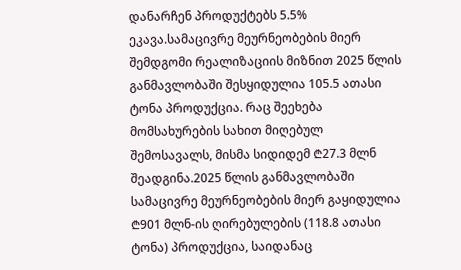დანარჩენ პროდუქტებს 5.5% ეკავა.სამაცივრე მეურნეობების მიერ შემდგომი რეალიზაციის მიზნით 2025 წლის განმავლობაში შესყიდულია 105.5 ათასი ტონა პროდუქცია. რაც შეეხება მომსახურების სახით მიღებულ შემოსავალს, მისმა სიდიდემ ₾27.3 მლნ შეადგინა.2025 წლის განმავლობაში სამაცივრე მეურნეობების მიერ გაყიდულია ₾901 მლნ-ის ღირებულების (118.8 ათასი ტონა) პროდუქცია, საიდანაც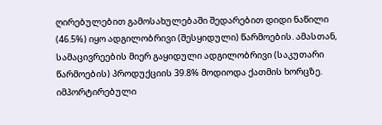ღირებულებით გამოსახულებაში შედარებით დიდი ნაწილი (46.5%) იყო ადგილობრივი (შესყიდული) წარმოების. ამასთან, სამაცივრეების მიერ გაყიდული ადგილობრივი (საკუთარი წარმოების) პროდუქციის 39.8% მოდიოდა ქათმის ხორცზე. იმპორტირებული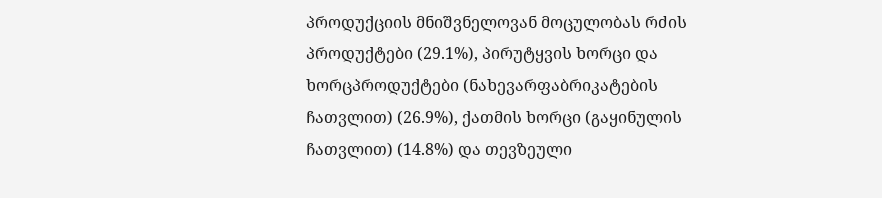პროდუქციის მნიშვნელოვან მოცულობას რძის პროდუქტები (29.1%), პირუტყვის ხორცი და ხორცპროდუქტები (ნახევარფაბრიკატების ჩათვლით) (26.9%), ქათმის ხორცი (გაყინულის ჩათვლით) (14.8%) და თევზეული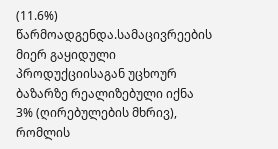(11.6%) წარმოადგენდა.სამაცივრეების მიერ გაყიდული პროდუქციისაგან უცხოურ ბაზარზე რეალიზებული იქნა 3% (ღირებულების მხრივ), რომლის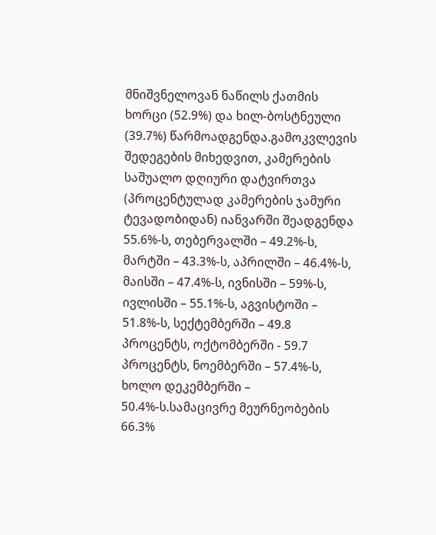მნიშვნელოვან ნაწილს ქათმის ხორცი (52.9%) და ხილ-ბოსტნეული (39.7%) წარმოადგენდა.გამოკვლევის შედეგების მიხედვით, კამერების საშუალო დღიური დატვირთვა (პროცენტულად კამერების ჯამური ტევადობიდან) იანვარში შეადგენდა 55.6%-ს, თებერვალში – 49.2%-ს, მარტში – 43.3%-ს, აპრილში – 46.4%-ს, მაისში – 47.4%-ს, ივნისში – 59%-ს, ივლისში – 55.1%-ს, აგვისტოში – 51.8%-ს, სექტემბერში – 49.8 პროცენტს, ოქტომბერში - 59.7 პროცენტს, ნოემბერში – 57.4%-ს, ხოლო დეკემბერში – 50.4%-ს.სამაცივრე მეურნეობების 66.3%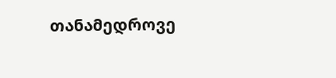თანამედროვე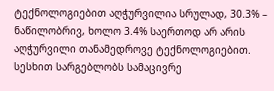ტექნოლოგიებით აღჭურვილია სრულად, 30.3% – ნაწილობრივ, ხოლო 3.4% საერთოდ არ არის აღჭურვილი თანამედროვე ტექნოლოგიებით. სესხით სარგებლობს სამაცივრე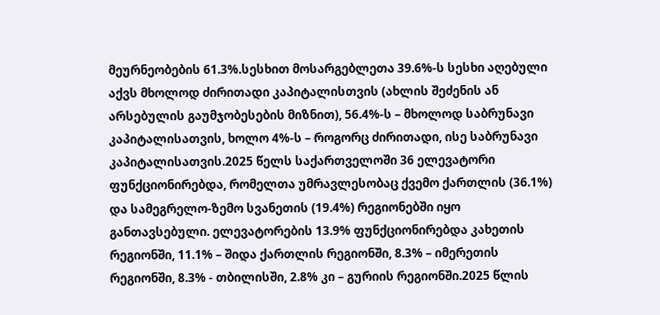მეურნეობების 61.3%.სესხით მოსარგებლეთა 39.6%-ს სესხი აღებული აქვს მხოლოდ ძირითადი კაპიტალისთვის (ახლის შეძენის ან არსებულის გაუმჯობესების მიზნით), 56.4%-ს – მხოლოდ საბრუნავი კაპიტალისათვის, ხოლო 4%-ს – როგორც ძირითადი, ისე საბრუნავი კაპიტალისათვის.2025 წელს საქართველოში 36 ელევატორი ფუნქციონირებდა, რომელთა უმრავლესობაც ქვემო ქართლის (36.1%) და სამეგრელო-ზემო სვანეთის (19.4%) რეგიონებში იყო განთავსებული. ელევატორების 13.9% ფუნქციონირებდა კახეთის რეგიონში, 11.1% – შიდა ქართლის რეგიონში, 8.3% – იმერეთის რეგიონში, 8.3% - თბილისში, 2.8% კი – გურიის რეგიონში.2025 წლის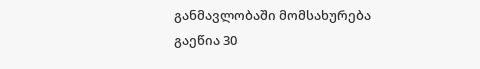განმავლობაში მომსახურება გაეწია 30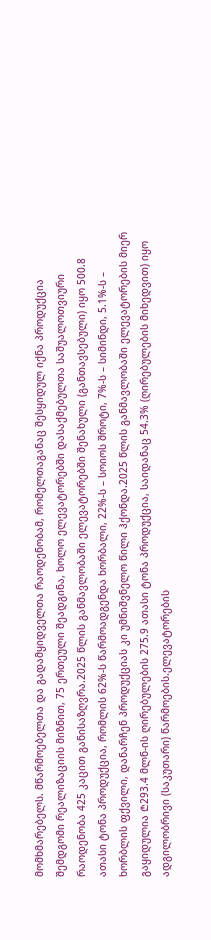მომხმარებელს. მწარმოებელთა და გადამყიდველთა რაოდენობამ, რომელთაგანაც შესყიდულ იქნა პროდუქცია შემდგომი რეალიზაციის მიზნით, 75 ერთეული შეადგინა, ხოლო ელევატორებში დასაქმებულთა საშუალოთვიური რაოდენობა 425 კაცით განისაზღვრა.2025 წლის განმავლობაში ელევატორებში შენახული (განთავსებული) იყო 500.8 ათასი ტონა პროდუქცია, რომლის 62%-ს წარმოადგენდა ხორბალი, 22%-ს – სოიოს შროტი, 7%-ს – სიმინდი, 5.1%-ს – ხორბლის ფქვილი, დანარჩენ პროდუქციას კი უმნიშვნელო წილი ჰქონდა.2025 წლის განმავლობაში ელევატორების მიერ გაყიდულია ₾293.4 მლნ-ის ღირებულების 275.9 ათასი ტონა პროდუქცია, საიდანაც 54.3% (ღირებულების მიხედვით) იყო ადგილობრივი (საკუთარი) წარმოების.ელევატორების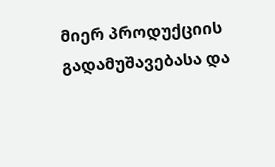მიერ პროდუქციის გადამუშავებასა და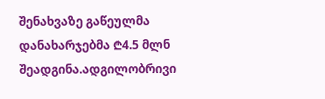შენახვაზე გაწეულმა დანახარჯებმა ₾4.5 მლნ შეადგინა.ადგილობრივი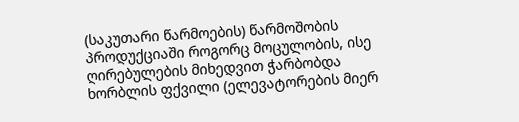(საკუთარი წარმოების) წარმოშობის პროდუქციაში როგორც მოცულობის, ისე ღირებულების მიხედვით ჭარბობდა ხორბლის ფქვილი (ელევატორების მიერ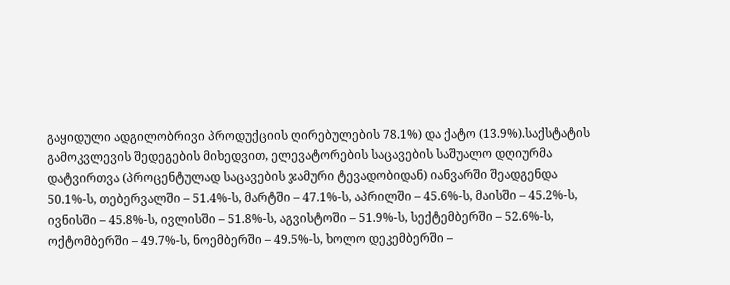გაყიდული ადგილობრივი პროდუქციის ღირებულების 78.1%) და ქატო (13.9%).საქსტატის გამოკვლევის შედეგების მიხედვით, ელევატორების საცავების საშუალო დღიურმა დატვირთვა (პროცენტულად საცავების ჯამური ტევადობიდან) იანვარში შეადგენდა 50.1%-ს, თებერვალში – 51.4%-ს, მარტში – 47.1%-ს, აპრილში – 45.6%-ს, მაისში – 45.2%-ს, ივნისში – 45.8%-ს, ივლისში – 51.8%-ს, აგვისტოში – 51.9%-ს, სექტემბერში – 52.6%-ს, ოქტომბერში – 49.7%-ს, ნოემბერში – 49.5%-ს, ხოლო დეკემბერში –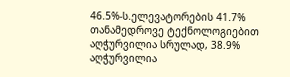46.5%-ს.ელევატორების 41.7% თანამედროვე ტექნოლოგიებით აღჭურვილია სრულად, 38.9% აღჭურვილია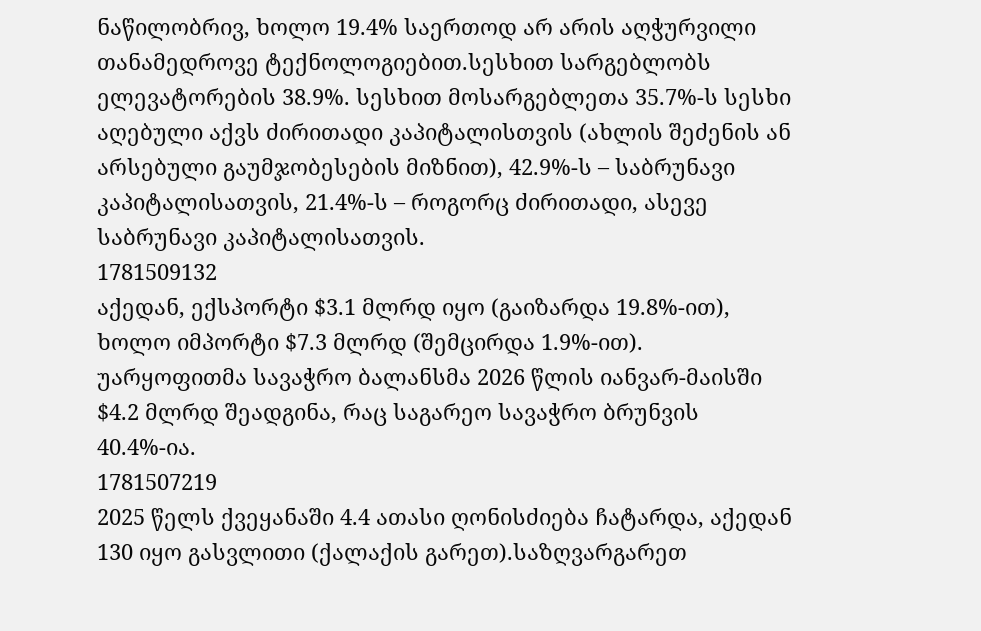ნაწილობრივ, ხოლო 19.4% საერთოდ არ არის აღჭურვილი თანამედროვე ტექნოლოგიებით.სესხით სარგებლობს ელევატორების 38.9%. სესხით მოსარგებლეთა 35.7%-ს სესხი აღებული აქვს ძირითადი კაპიტალისთვის (ახლის შეძენის ან არსებული გაუმჯობესების მიზნით), 42.9%-ს – საბრუნავი კაპიტალისათვის, 21.4%-ს – როგორც ძირითადი, ასევე საბრუნავი კაპიტალისათვის.
1781509132
აქედან, ექსპორტი $3.1 მლრდ იყო (გაიზარდა 19.8%-ით), ხოლო იმპორტი $7.3 მლრდ (შემცირდა 1.9%-ით). უარყოფითმა სავაჭრო ბალანსმა 2026 წლის იანვარ-მაისში $4.2 მლრდ შეადგინა, რაც საგარეო სავაჭრო ბრუნვის 40.4%-ია.
1781507219
2025 წელს ქვეყანაში 4.4 ათასი ღონისძიება ჩატარდა, აქედან 130 იყო გასვლითი (ქალაქის გარეთ).საზღვარგარეთ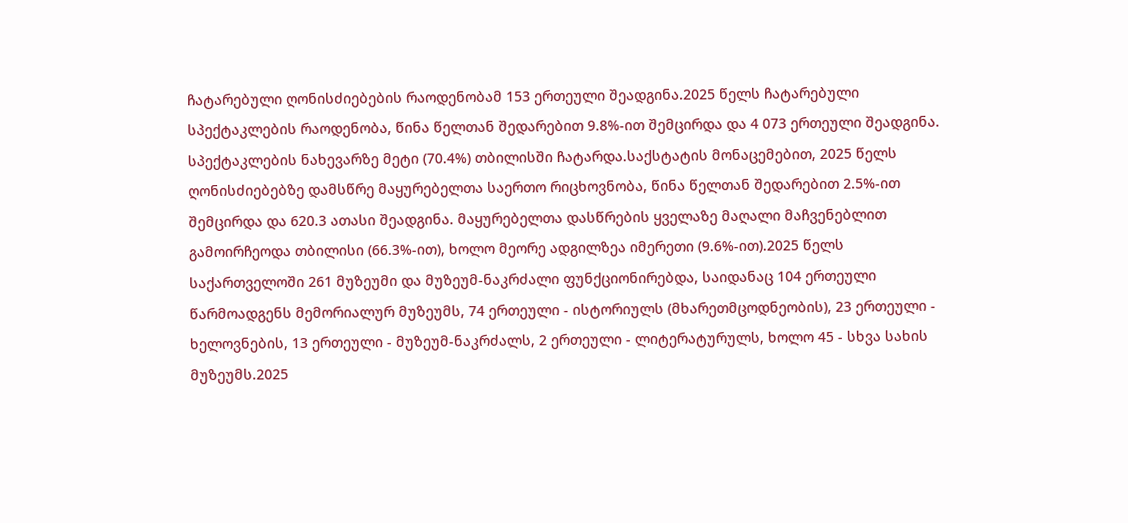ჩატარებული ღონისძიებების რაოდენობამ 153 ერთეული შეადგინა.2025 წელს ჩატარებული სპექტაკლების რაოდენობა, წინა წელთან შედარებით 9.8%-ით შემცირდა და 4 073 ერთეული შეადგინა. სპექტაკლების ნახევარზე მეტი (70.4%) თბილისში ჩატარდა.საქსტატის მონაცემებით, 2025 წელს ღონისძიებებზე დამსწრე მაყურებელთა საერთო რიცხოვნობა, წინა წელთან შედარებით 2.5%-ით შემცირდა და 620.3 ათასი შეადგინა. მაყურებელთა დასწრების ყველაზე მაღალი მაჩვენებლით გამოირჩეოდა თბილისი (66.3%-ით), ხოლო მეორე ადგილზეა იმერეთი (9.6%-ით).2025 წელს საქართველოში 261 მუზეუმი და მუზეუმ-ნაკრძალი ფუნქციონირებდა, საიდანაც 104 ერთეული წარმოადგენს მემორიალურ მუზეუმს, 74 ერთეული - ისტორიულს (მხარეთმცოდნეობის), 23 ერთეული - ხელოვნების, 13 ერთეული - მუზეუმ-ნაკრძალს, 2 ერთეული - ლიტერატურულს, ხოლო 45 - სხვა სახის მუზეუმს.2025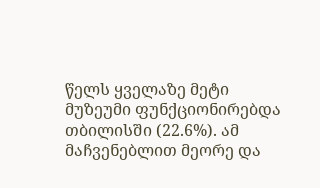წელს ყველაზე მეტი მუზეუმი ფუნქციონირებდა თბილისში (22.6%). ამ მაჩვენებლით მეორე და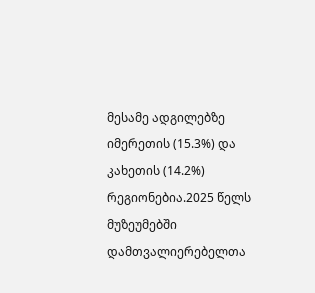მესამე ადგილებზე იმერეთის (15.3%) და კახეთის (14.2%) რეგიონებია.2025 წელს მუზეუმებში დამთვალიერებელთა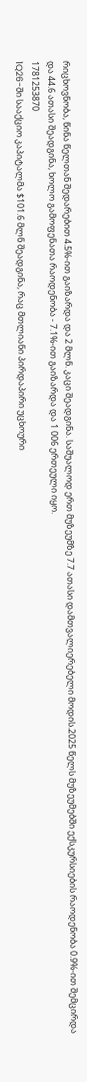რიცხოვნობა, წინა წელთან შედარებით 4.5%-ით გაიზარდა და 2 მლნ. კაცი შეადგინა. საშუალოდ ერთ მუზეუმზე 7.7 ათასი დამთვალიერებელი მოდის.2025 წელს მუზეუმებში ექსკურსიების რაოდენობა 0.9%-ით შემცირდა და 44.6 ათასი შეადგინა, ხოლო გამოფენათა რაოდენობა - 7.1%-ით გაიზარდა და 1 006 ერთეული იყო.
1781253870
1Q26-ში სააქციო კაპიტალმა $101.6 მლნ შეადგინა, რაც მთლიანი პირდაპირი უცხოური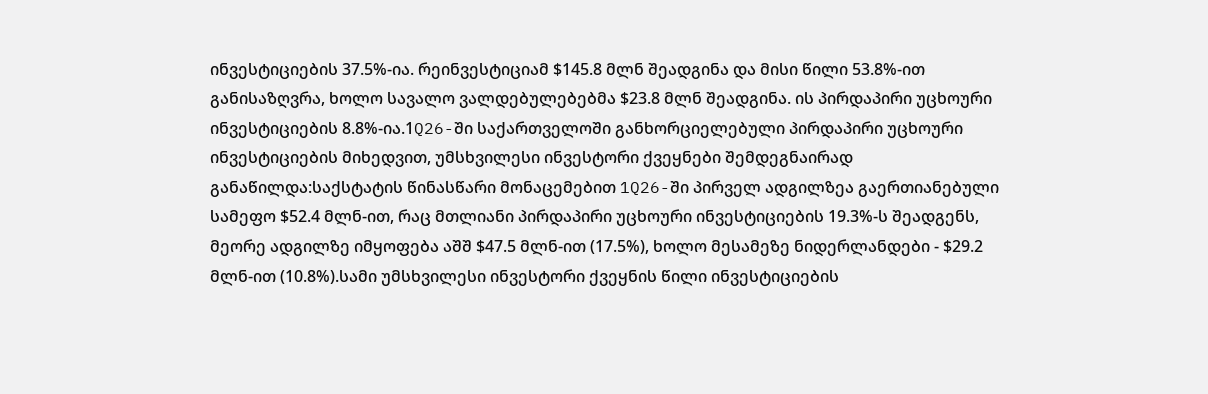ინვესტიციების 37.5%-ია. რეინვესტიციამ $145.8 მლნ შეადგინა და მისი წილი 53.8%-ით განისაზღვრა, ხოლო სავალო ვალდებულებებმა $23.8 მლნ შეადგინა. ის პირდაპირი უცხოური ინვესტიციების 8.8%-ია.1Q26-ში საქართველოში განხორციელებული პირდაპირი უცხოური ინვესტიციების მიხედვით, უმსხვილესი ინვესტორი ქვეყნები შემდეგნაირად განაწილდა:საქსტატის წინასწარი მონაცემებით 1Q26-ში პირველ ადგილზეა გაერთიანებული სამეფო $52.4 მლნ-ით, რაც მთლიანი პირდაპირი უცხოური ინვესტიციების 19.3%-ს შეადგენს, მეორე ადგილზე იმყოფება აშშ $47.5 მლნ-ით (17.5%), ხოლო მესამეზე ნიდერლანდები - $29.2 მლნ-ით (10.8%).სამი უმსხვილესი ინვესტორი ქვეყნის წილი ინვესტიციების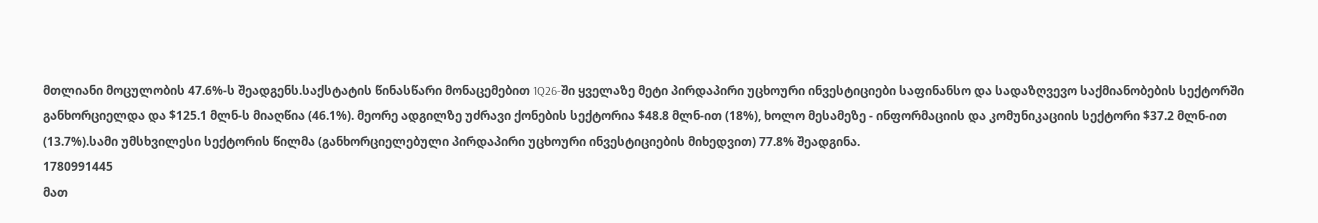მთლიანი მოცულობის 47.6%-ს შეადგენს.საქსტატის წინასწარი მონაცემებით 1Q26-ში ყველაზე მეტი პირდაპირი უცხოური ინვესტიციები საფინანსო და სადაზღვევო საქმიანობების სექტორში განხორციელდა და $125.1 მლნ-ს მიაღწია (46.1%). მეორე ადგილზე უძრავი ქონების სექტორია $48.8 მლნ-ით (18%), ხოლო მესამეზე - ინფორმაციის და კომუნიკაციის სექტორი $37.2 მლნ-ით (13.7%).სამი უმსხვილესი სექტორის წილმა (განხორციელებული პირდაპირი უცხოური ინვესტიციების მიხედვით) 77.8% შეადგინა.
1780991445
მათ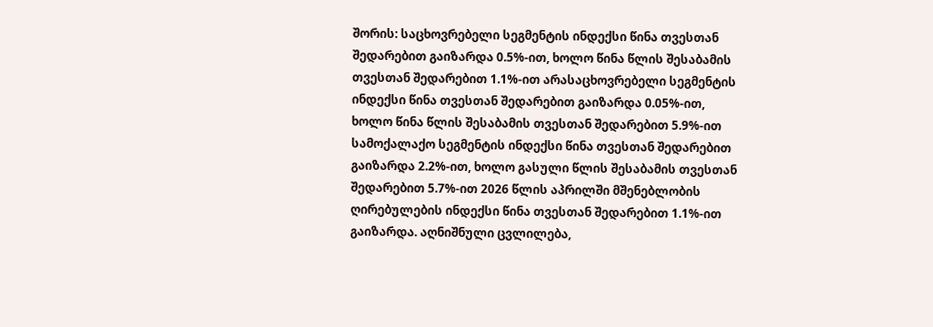შორის: საცხოვრებელი სეგმენტის ინდექსი წინა თვესთან შედარებით გაიზარდა 0.5%-ით, ხოლო წინა წლის შესაბამის თვესთან შედარებით 1.1%-ით არასაცხოვრებელი სეგმენტის ინდექსი წინა თვესთან შედარებით გაიზარდა 0.05%-ით, ხოლო წინა წლის შესაბამის თვესთან შედარებით 5.9%-ით სამოქალაქო სეგმენტის ინდექსი წინა თვესთან შედარებით გაიზარდა 2.2%-ით, ხოლო გასული წლის შესაბამის თვესთან შედარებით 5.7%-ით 2026 წლის აპრილში მშენებლობის ღირებულების ინდექსი წინა თვესთან შედარებით 1.1%-ით გაიზარდა. აღნიშნული ცვლილება,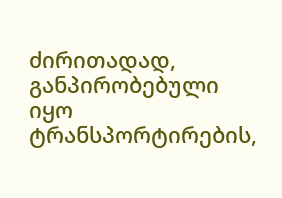ძირითადად, განპირობებული იყო ტრანსპორტირების,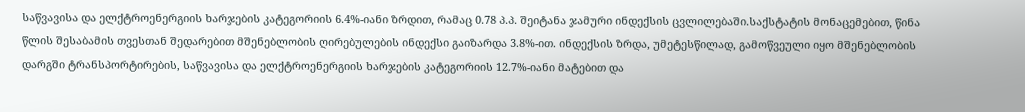საწვავისა და ელქტროენერგიის ხარჯების კატეგორიის 6.4%-იანი ზრდით, რამაც 0.78 პ.პ. შეიტანა ჯამური ინდექსის ცვლილებაში.საქსტატის მონაცემებით, წინა წლის შესაბამის თვესთან შედარებით მშენებლობის ღირებულების ინდექსი გაიზარდა 3.8%-ით. ინდექსის ზრდა, უმეტესწილად, გამოწვეული იყო მშენებლობის დარგში ტრანსპორტირების, საწვავისა და ელქტროენერგიის ხარჯების კატეგორიის 12.7%-იანი მატებით და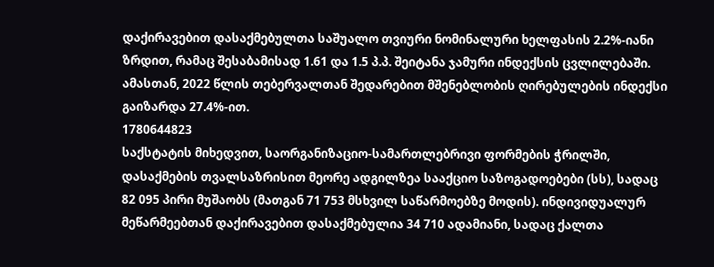დაქირავებით დასაქმებულთა საშუალო თვიური ნომინალური ხელფასის 2.2%-იანი ზრდით, რამაც შესაბამისად 1.61 და 1.5 პ.პ. შეიტანა ჯამური ინდექსის ცვლილებაში. ამასთან, 2022 წლის თებერვალთან შედარებით მშენებლობის ღირებულების ინდექსი გაიზარდა 27.4%-ით.
1780644823
საქსტატის მიხედვით, საორგანიზაციო-სამართლებრივი ფორმების ჭრილში, დასაქმების თვალსაზრისით მეორე ადგილზეა სააქციო საზოგადოებები (სს), სადაც 82 095 პირი მუშაობს (მათგან 71 753 მსხვილ საწარმოებზე მოდის). ინდივიდუალურ მეწარმეებთან დაქირავებით დასაქმებულია 34 710 ადამიანი, სადაც ქალთა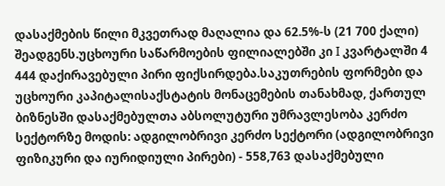დასაქმების წილი მკვეთრად მაღალია და 62.5%-ს (21 700 ქალი) შეადგენს.უცხოური საწარმოების ფილიალებში კი I კვარტალში 4 444 დაქირავებული პირი ფიქსირდება.საკუთრების ფორმები და უცხოური კაპიტალისაქსტატის მონაცემების თანახმად, ქართულ ბიზნესში დასაქმებულთა აბსოლუტური უმრავლესობა კერძო სექტორზე მოდის: ადგილობრივი კერძო სექტორი (ადგილობრივი ფიზიკური და იურიდიული პირები) - 558,763 დასაქმებული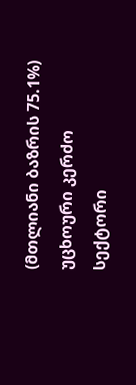(მთლიანი ბაზრის 75.1%) უცხოური კერძო სექტორი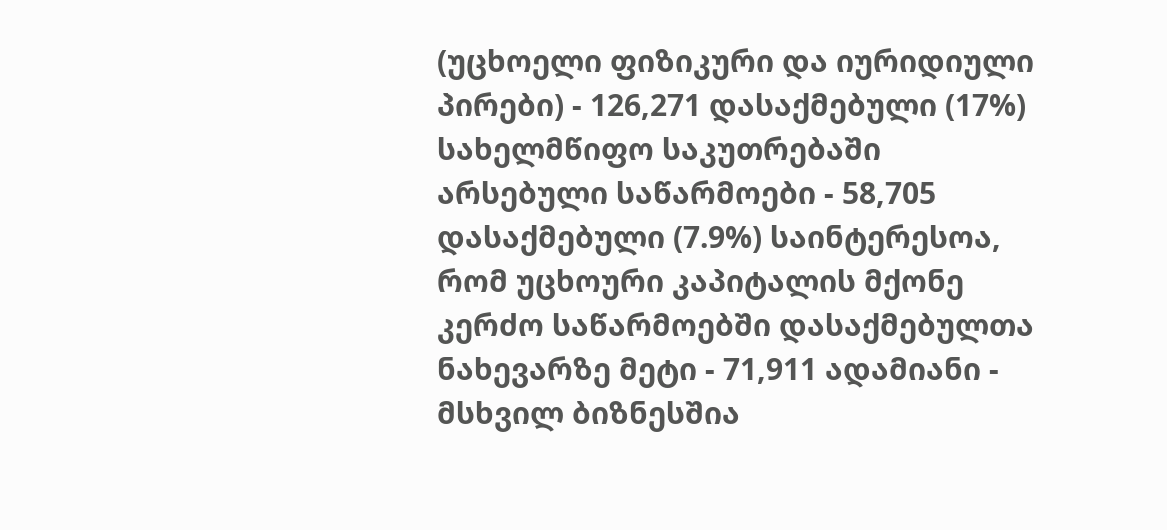(უცხოელი ფიზიკური და იურიდიული პირები) - 126,271 დასაქმებული (17%) სახელმწიფო საკუთრებაში არსებული საწარმოები - 58,705 დასაქმებული (7.9%) საინტერესოა, რომ უცხოური კაპიტალის მქონე კერძო საწარმოებში დასაქმებულთა ნახევარზე მეტი - 71,911 ადამიანი - მსხვილ ბიზნესშია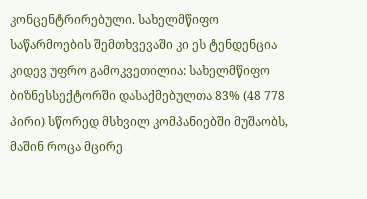კონცენტრირებული. სახელმწიფო საწარმოების შემთხვევაში კი ეს ტენდენცია კიდევ უფრო გამოკვეთილია: სახელმწიფო ბიზნესსექტორში დასაქმებულთა 83% (48 778 პირი) სწორედ მსხვილ კომპანიებში მუშაობს, მაშინ როცა მცირე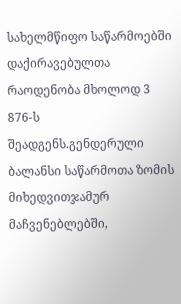სახელმწიფო საწარმოებში დაქირავებულთა რაოდენობა მხოლოდ 3 876-ს შეადგენს.გენდერული ბალანსი საწარმოთა ზომის მიხედვითჯამურ მაჩვენებლებში,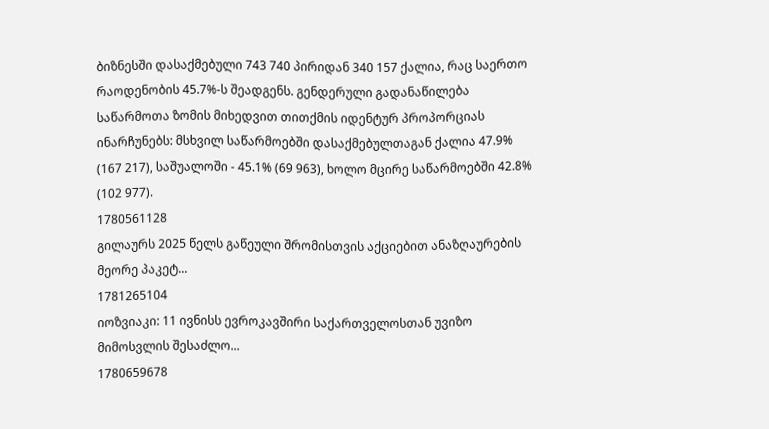ბიზნესში დასაქმებული 743 740 პირიდან 340 157 ქალია, რაც საერთო რაოდენობის 45.7%-ს შეადგენს. გენდერული გადანაწილება საწარმოთა ზომის მიხედვით თითქმის იდენტურ პროპორციას ინარჩუნებს: მსხვილ საწარმოებში დასაქმებულთაგან ქალია 47.9% (167 217), საშუალოში - 45.1% (69 963), ხოლო მცირე საწარმოებში 42.8% (102 977).
1780561128
გილაურს 2025 წელს გაწეული შრომისთვის აქციებით ანაზღაურების მეორე პაკეტ...
1781265104
იოზვიაკი: 11 ივნისს ევროკავშირი საქართველოსთან უვიზო მიმოსვლის შესაძლო...
1780659678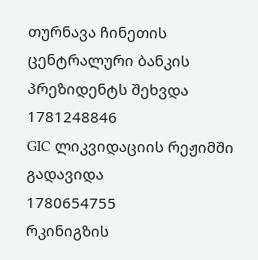თურნავა ჩინეთის ცენტრალური ბანკის პრეზიდენტს შეხვდა
1781248846
GIC ლიკვიდაციის რეჟიმში გადავიდა
1780654755
რკინიგზის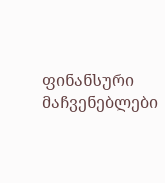ფინანსური მაჩვენებლები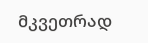მკვეთრად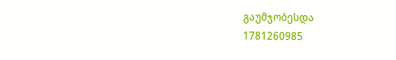გაუმჯობესდა
1781260985